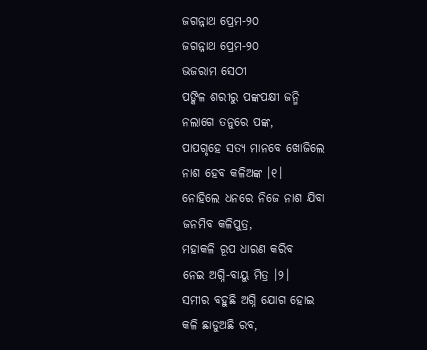ଜଗନ୍ନାଥ ପ୍ରେମ-୨୦
ଜଗନ୍ନାଥ ପ୍ରେମ-୨୦
ଭଜରାମ ସେଠୀ
ପଙ୍କିଳ ଶରୀରୁ ପଙ୍କପକ୍ଷୀ ଜନ୍ମି
ନଲାଗେ ତନୁରେ ପଙ୍କ,
ପାପଗୃହେ ସତ୍ୟ ମାନବେ ଖୋଜିଲେ
ନାଶ ହେବ କଳିଅଙ୍କ ।୧।
ନୋହିଲେ ଧନରେ ନିଜେ ନାଶ ଯିବା
ଜନମିବ କଳିପୁତ୍ର,
ମହାକଳି ରୂପ ଧାରଣ କରିବ
ନେଇ ଅଗ୍ନି-ବାୟୁ ମିତ୍ର ।୨।
ସମୀର ବହୁଛି ଅଗ୍ନି ଯୋଗ ହୋଇ
କଳି ଛାଡୁଅଛି ରବ,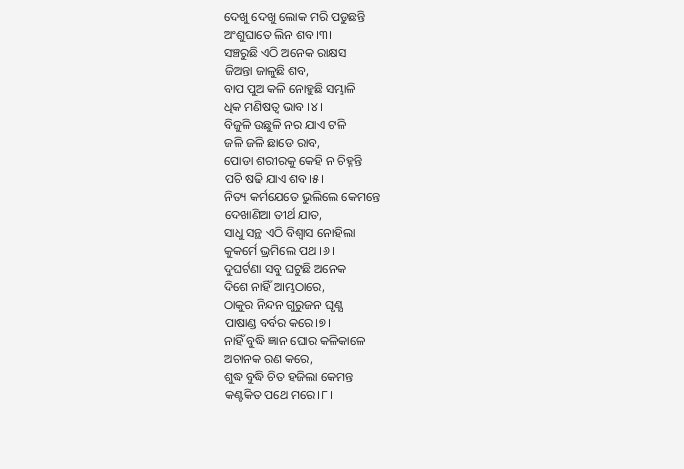ଦେଖୁ ଦେଖୁ ଲୋକ ମରି ପଡୁଛନ୍ତି
ଅଂଶୁଘାତେ ଲିନ ଶବ।୩।
ସଞ୍ଚରୁଛି ଏଠି ଅନେକ ରାକ୍ଷସ
ଜିଅନ୍ତା ଜାଳୁଛି ଶବ,
ବାପ ପୁଅ କଳି ନୋହୁଛି ସମ୍ଭାଳି
ଧିକ ମଣିଷତ୍ବ ଭାବ ।୪।
ବିଜୁଳି ଉଛୁଳି ନର ଯାଏ ଟଳି
ଜଳି ଜଳି ଛାଡେ ରାବ,
ପୋଡା ଶରୀରକୁ କେହି ନ ଚିହ୍ନନ୍ତି
ପଚି ଷଢି ଯାଏ ଶବ।୫।
ନିତ୍ୟ କର୍ମଯେତେ ଭୁଲିଲେ କେମନ୍ତେ
ଦେଖାଣିଆ ତୀର୍ଥ ଯାତ,
ସାଧୁ ସନ୍ଥ ଏଠି ବିଶ୍ଵାସ ନୋହିଲା
କୁକର୍ମେ ଭ୍ରମିଲେ ପଥ ।୬।
ଦୁଘର୍ଟଣା ସବୁ ଘଟୁଛି ଅନେକ
ଦିଶେ ନାହିଁ ଆମ୍ଭଠାରେ,
ଠାକୁର ନିନ୍ଦନ ଗୁରୁଜନ ଘୃଣ୍ଯ
ପାଷାଣ୍ଡ ବର୍ବର କରେ।୭।
ନାହିଁ ବୁଦ୍ଧି ଜ୍ଞାନ ଘୋର କଳିକାଳେ
ଅଚାନକ ରଣ କରେ,
ଶୁଦ୍ଧ ବୁଦ୍ଧି ଚିତ ହଜିଲା କେମନ୍ତ
କଣ୍ଟକିତ ପଥେ ମରେ।୮।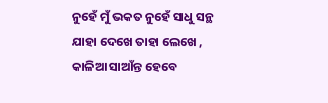ନୁହେଁ ମୁଁ ଭକତ ନୁହେଁ ସାଧୁ ସନ୍ଥ
ଯାହା ଦେଖେ ତାହା ଲେଖେ ,
କାଳିଆ ସାଆଁନ୍ତ ହେବେ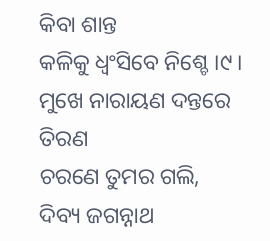କିବା ଶାନ୍ତ
କଳିକୁ ଧ୍ବଂସିବେ ନିଶ୍ଚେ ।୯।
ମୁଖେ ନାରାୟଣ ଦନ୍ତରେ ତିରଣ
ଚରଣେ ତୁମର ଗଲି,
ଦିବ୍ୟ ଜଗନ୍ନାଥ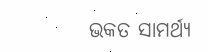ଭକତ ସାମର୍ଥ୍ୟ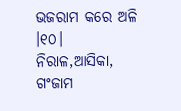ଭଜରାମ କରେ ଅଳି ।୧୦।
ନିରାଳ,ଆସିକା, ଗଂଜାମ